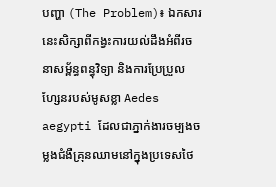បញ្ហា (The Problem)៖ ឯកសារនេះសិក្សាពីកង្វះការយល់ដឹងអំពីរចនាសម្ព័ន្ធពន្ធុវិទ្យា និងការប្រែប្រួលហ្សែនរបស់មូសខ្លា Aedes aegypti ដែលជាភ្នាក់ងារចម្បងចម្លងជំងឺគ្រុនឈាមនៅក្នុងប្រទេសថៃ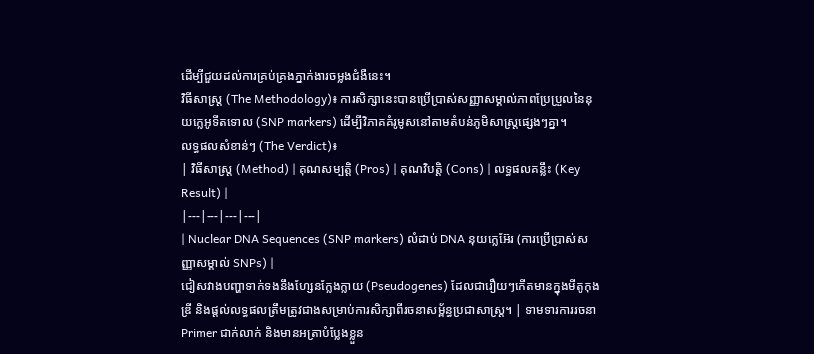ដើម្បីជួយដល់ការគ្រប់គ្រងភ្នាក់ងារចម្លងជំងឺនេះ។
វិធីសាស្ត្រ (The Methodology)៖ ការសិក្សានេះបានប្រើប្រាស់សញ្ញាសម្គាល់ភាពប្រែប្រួលនៃនុយក្លេអូទីតទោល (SNP markers) ដើម្បីវិភាគគំរូមូសនៅតាមតំបន់ភូមិសាស្ត្រផ្សេងៗគ្នា។
លទ្ធផលសំខាន់ៗ (The Verdict)៖
| វិធីសាស្ត្រ (Method) | គុណសម្បត្តិ (Pros) | គុណវិបត្តិ (Cons) | លទ្ធផលគន្លឹះ (Key Result) |
|---|---|---|---|
| Nuclear DNA Sequences (SNP markers) លំដាប់ DNA នុយក្លេអ៊ែរ (ការប្រើប្រាស់សញ្ញាសម្គាល់ SNPs) |
ជៀសវាងបញ្ហាទាក់ទងនឹងហ្សែនក្លែងក្លាយ (Pseudogenes) ដែលជារឿយៗកើតមានក្នុងមីតូកុងឌ្រី និងផ្តល់លទ្ធផលត្រឹមត្រូវជាងសម្រាប់ការសិក្សាពីរចនាសម្ព័ន្ធប្រជាសាស្ត្រ។ | ទាមទារការរចនា Primer ជាក់លាក់ និងមានអត្រាបំប្លែងខ្លួន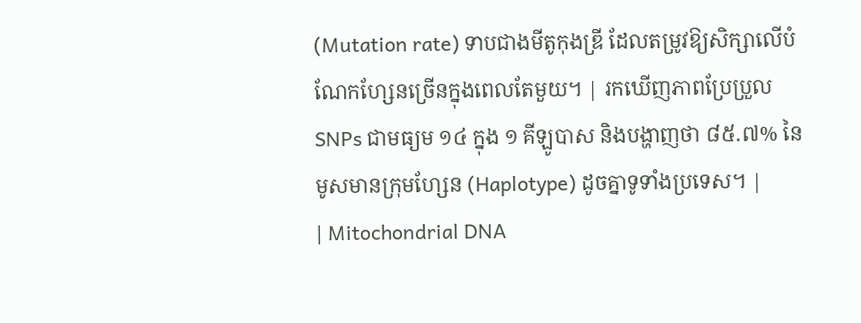(Mutation rate) ទាបជាងមីតូកុងឌ្រី ដែលតម្រូវឱ្យសិក្សាលើបំណែកហ្សែនច្រើនក្នុងពេលតែមួយ។ | រកឃើញភាពប្រែប្រួល SNPs ជាមធ្យម ១៤ ក្នុង ១ គីឡូបាស និងបង្ហាញថា ៨៥.៧% នៃមូសមានក្រុមហ្សែន (Haplotype) ដូចគ្នាទូទាំងប្រទេស។ |
| Mitochondrial DNA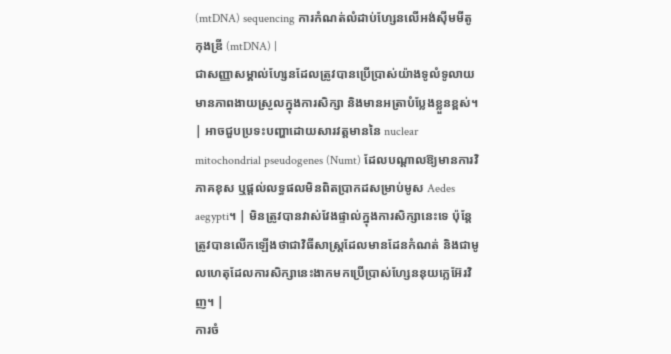(mtDNA) sequencing ការកំណត់លំដាប់ហ្សែនលើអង់ស៊ីមមីតូកុងឌ្រី (mtDNA) |
ជាសញ្ញាសម្គាល់ហ្សែនដែលត្រូវបានប្រើប្រាស់យ៉ាងទូលំទូលាយ មានភាពងាយស្រួលក្នុងការសិក្សា និងមានអត្រាបំប្លែងខ្លួនខ្ពស់។ | អាចជួបប្រទះបញ្ហាដោយសារវត្តមាននៃ nuclear mitochondrial pseudogenes (Numt) ដែលបណ្តាលឱ្យមានការវិភាគខុស ឬផ្តល់លទ្ធផលមិនពិតប្រាកដសម្រាប់មូស Aedes aegypti។ | មិនត្រូវបានវាស់វែងផ្ទាល់ក្នុងការសិក្សានេះទេ ប៉ុន្តែត្រូវបានលើកឡើងថាជាវិធីសាស្ត្រដែលមានដែនកំណត់ និងជាមូលហេតុដែលការសិក្សានេះងាកមកប្រើប្រាស់ហ្សែននុយក្លេអ៊ែរវិញ។ |
ការចំ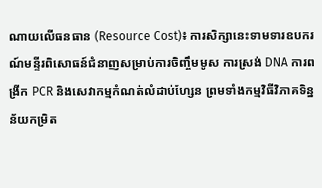ណាយលើធនធាន (Resource Cost)៖ ការសិក្សានេះទាមទារឧបករណ៍មន្ទីរពិសោធន៍ជំនាញសម្រាប់ការចិញ្ចឹមមូស ការស្រង់ DNA ការពង្រីក PCR និងសេវាកម្មកំណត់លំដាប់ហ្សែន ព្រមទាំងកម្មវិធីវិភាគទិន្នន័យកម្រិត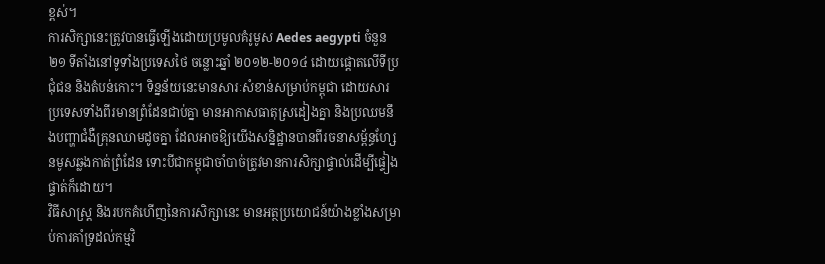ខ្ពស់។
ការសិក្សានេះត្រូវបានធ្វើឡើងដោយប្រមូលគំរូមូស Aedes aegypti ចំនួន ២១ ទីតាំងនៅទូទាំងប្រទេសថៃ ចន្លោះឆ្នាំ ២០១២-២០១៤ ដោយផ្តោតលើទីប្រជុំជន និងតំបន់កោះ។ ទិន្នន័យនេះមានសារៈសំខាន់សម្រាប់កម្ពុជា ដោយសារប្រទេសទាំងពីរមានព្រំដែនជាប់គ្នា មានអាកាសធាតុស្រដៀងគ្នា និងប្រឈមនឹងបញ្ហាជំងឺគ្រុនឈាមដូចគ្នា ដែលអាចឱ្យយើងសន្និដ្ឋានបានពីរចនាសម្ព័ន្ធហ្សែនមូសឆ្លងកាត់ព្រំដែន ទោះបីជាកម្ពុជាចាំបាច់ត្រូវមានការសិក្សាផ្ទាល់ដើម្បីផ្ទៀងផ្ទាត់ក៏ដោយ។
វិធីសាស្ត្រ និងរបកគំហើញនៃការសិក្សានេះ មានអត្ថប្រយោជន៍យ៉ាងខ្លាំងសម្រាប់ការគាំទ្រដល់កម្មវិ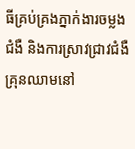ធីគ្រប់គ្រងភ្នាក់ងារចម្លងជំងឺ និងការស្រាវជ្រាវជំងឺគ្រុនឈាមនៅ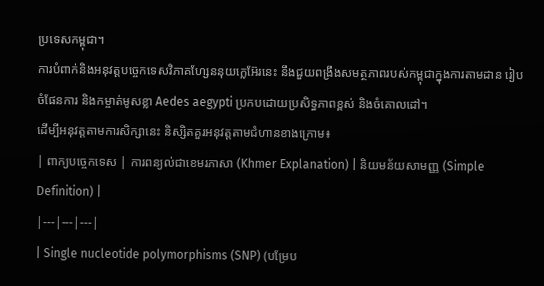ប្រទេសកម្ពុជា។
ការបំពាក់និងអនុវត្តបច្ចេកទេសវិភាគហ្សែននុយក្លេអ៊ែរនេះ នឹងជួយពង្រឹងសមត្ថភាពរបស់កម្ពុជាក្នុងការតាមដាន រៀបចំផែនការ និងកម្ចាត់មូសខ្លា Aedes aegypti ប្រកបដោយប្រសិទ្ធភាពខ្ពស់ និងចំគោលដៅ។
ដើម្បីអនុវត្តតាមការសិក្សានេះ និស្សិតគួរអនុវត្តតាមជំហានខាងក្រោម៖
| ពាក្យបច្ចេកទេស | ការពន្យល់ជាខេមរភាសា (Khmer Explanation) | និយមន័យសាមញ្ញ (Simple Definition) |
|---|---|---|
| Single nucleotide polymorphisms (SNP) (បម្រែប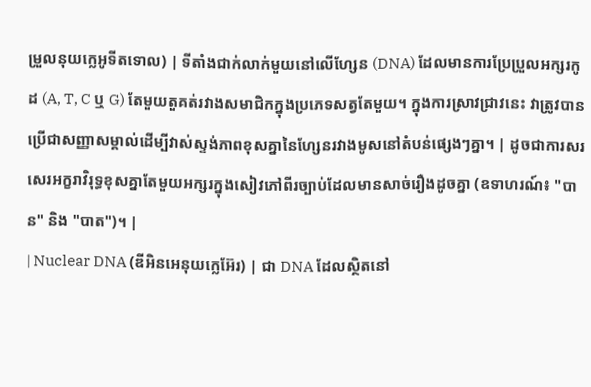ម្រួលនុយក្លេអូទីតទោល) | ទីតាំងជាក់លាក់មួយនៅលើហ្សែន (DNA) ដែលមានការប្រែប្រួលអក្សរកូដ (A, T, C ឬ G) តែមួយតួគត់រវាងសមាជិកក្នុងប្រភេទសត្វតែមួយ។ ក្នុងការស្រាវជ្រាវនេះ វាត្រូវបានប្រើជាសញ្ញាសម្គាល់ដើម្បីវាស់ស្ទង់ភាពខុសគ្នានៃហ្សែនរវាងមូសនៅតំបន់ផ្សេងៗគ្នា។ | ដូចជាការសរសេរអក្ខរាវិរុទ្ធខុសគ្នាតែមួយអក្សរក្នុងសៀវភៅពីរច្បាប់ដែលមានសាច់រឿងដូចគ្នា (ឧទាហរណ៍៖ "បាន" និង "បាត")។ |
| Nuclear DNA (ឌីអិនអេនុយក្លេអ៊ែរ) | ជា DNA ដែលស្ថិតនៅ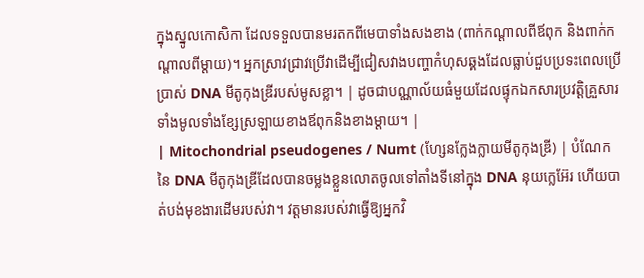ក្នុងស្នូលកោសិកា ដែលទទួលបានមរតកពីមេបាទាំងសងខាង (ពាក់កណ្តាលពីឪពុក និងពាក់កណ្តាលពីម្តាយ)។ អ្នកស្រាវជ្រាវប្រើវាដើម្បីជៀសវាងបញ្ហាកំហុសឆ្គងដែលធ្លាប់ជួបប្រទះពេលប្រើប្រាស់ DNA មីតូកុងឌ្រីរបស់មូសខ្លា។ | ដូចជាបណ្ណាល័យធំមួយដែលផ្ទុកឯកសារប្រវត្តិគ្រួសារទាំងមូលទាំងខ្សែស្រឡាយខាងឪពុកនិងខាងម្តាយ។ |
| Mitochondrial pseudogenes / Numt (ហ្សែនក្លែងក្លាយមីតូកុងឌ្រី) | បំណែកនៃ DNA មីតូកុងឌ្រីដែលបានចម្លងខ្លួនលោតចូលទៅតាំងទីនៅក្នុង DNA នុយក្លេអ៊ែរ ហើយបាត់បង់មុខងារដើមរបស់វា។ វត្តមានរបស់វាធ្វើឱ្យអ្នកវិ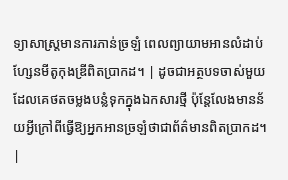ទ្យាសាស្ត្រមានការភាន់ច្រឡំ ពេលព្យាយាមអានលំដាប់ហ្សែនមីតូកុងឌ្រីពិតប្រាកដ។ | ដូចជាអត្ថបទចាស់មួយដែលគេថតចម្លងបន្លំទុកក្នុងឯកសារថ្មី ប៉ុន្តែលែងមានន័យអ្វីក្រៅពីធ្វើឱ្យអ្នកអានច្រឡំថាជាព័ត៌មានពិតប្រាកដ។ |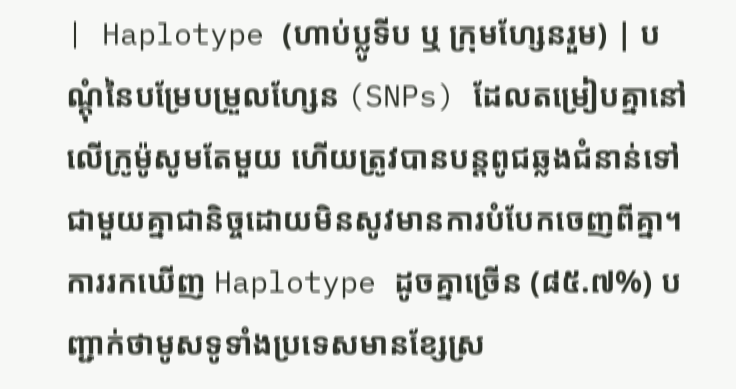| Haplotype (ហាប់ប្លូទីប ឬ ក្រុមហ្សែនរួម) | បណ្តុំនៃបម្រែបម្រួលហ្សែន (SNPs) ដែលតម្រៀបគ្នានៅលើក្រូម៉ូសូមតែមួយ ហើយត្រូវបានបន្តពូជឆ្លងជំនាន់ទៅជាមួយគ្នាជានិច្ចដោយមិនសូវមានការបំបែកចេញពីគ្នា។ ការរកឃើញ Haplotype ដូចគ្នាច្រើន (៨៥.៧%) បញ្ជាក់ថាមូសទូទាំងប្រទេសមានខ្សែស្រ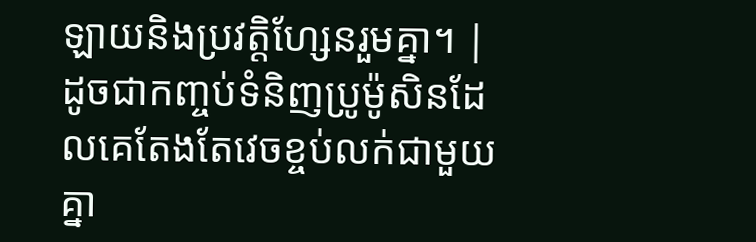ឡាយនិងប្រវត្តិហ្សែនរួមគ្នា។ | ដូចជាកញ្ចប់ទំនិញប្រូម៉ូសិនដែលគេតែងតែវេចខ្ចប់លក់ជាមួយគ្នា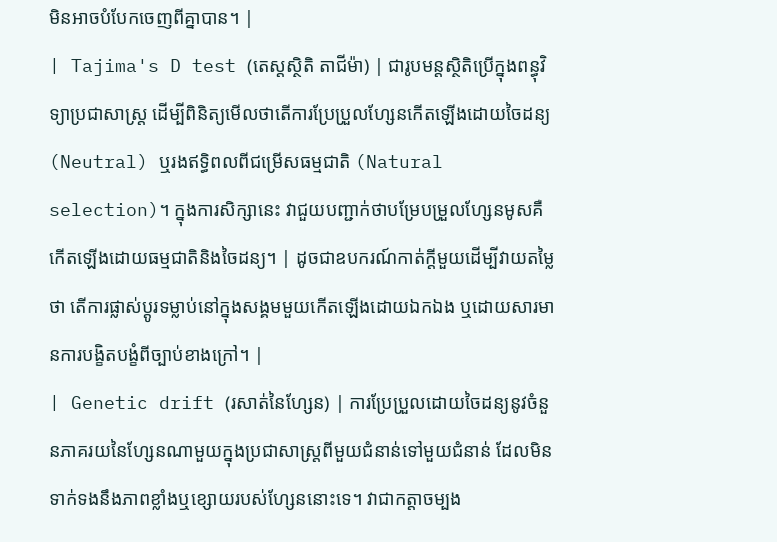មិនអាចបំបែកចេញពីគ្នាបាន។ |
| Tajima's D test (តេស្តស្ថិតិ តាជីម៉ា) | ជារូបមន្តស្ថិតិប្រើក្នុងពន្ធុវិទ្យាប្រជាសាស្ត្រ ដើម្បីពិនិត្យមើលថាតើការប្រែប្រួលហ្សែនកើតឡើងដោយចៃដន្យ (Neutral) ឬរងឥទ្ធិពលពីជម្រើសធម្មជាតិ (Natural selection)។ ក្នុងការសិក្សានេះ វាជួយបញ្ជាក់ថាបម្រែបម្រួលហ្សែនមូសគឺកើតឡើងដោយធម្មជាតិនិងចៃដន្យ។ | ដូចជាឧបករណ៍កាត់ក្តីមួយដើម្បីវាយតម្លៃថា តើការផ្លាស់ប្តូរទម្លាប់នៅក្នុងសង្គមមួយកើតឡើងដោយឯកឯង ឬដោយសារមានការបង្ខិតបង្ខំពីច្បាប់ខាងក្រៅ។ |
| Genetic drift (រសាត់នៃហ្សែន) | ការប្រែប្រួលដោយចៃដន្យនូវចំនួនភាគរយនៃហ្សែនណាមួយក្នុងប្រជាសាស្ត្រពីមួយជំនាន់ទៅមួយជំនាន់ ដែលមិនទាក់ទងនឹងភាពខ្លាំងឬខ្សោយរបស់ហ្សែននោះទេ។ វាជាកត្តាចម្បង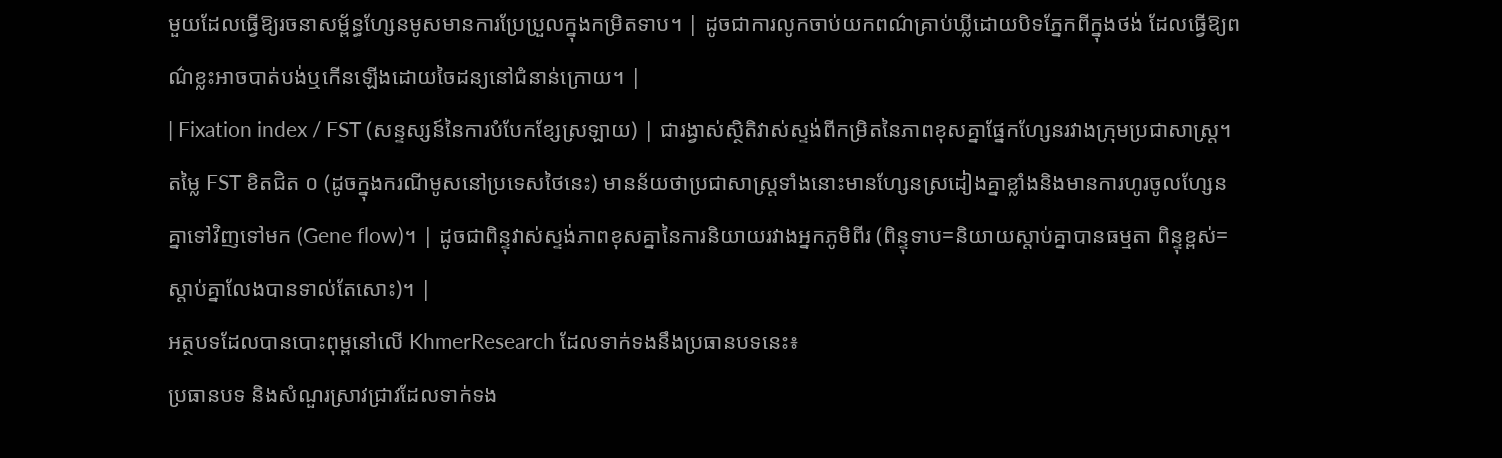មួយដែលធ្វើឱ្យរចនាសម្ព័ន្ធហ្សែនមូសមានការប្រែប្រួលក្នុងកម្រិតទាប។ | ដូចជាការលូកចាប់យកពណ៌គ្រាប់ឃ្លីដោយបិទភ្នែកពីក្នុងថង់ ដែលធ្វើឱ្យពណ៌ខ្លះអាចបាត់បង់ឬកើនឡើងដោយចៃដន្យនៅជំនាន់ក្រោយ។ |
| Fixation index / FST (សន្ទស្សន៍នៃការបំបែកខ្សែស្រឡាយ) | ជារង្វាស់ស្ថិតិវាស់ស្ទង់ពីកម្រិតនៃភាពខុសគ្នាផ្នែកហ្សែនរវាងក្រុមប្រជាសាស្ត្រ។ តម្លៃ FST ខិតជិត ០ (ដូចក្នុងករណីមូសនៅប្រទេសថៃនេះ) មានន័យថាប្រជាសាស្ត្រទាំងនោះមានហ្សែនស្រដៀងគ្នាខ្លាំងនិងមានការហូរចូលហ្សែនគ្នាទៅវិញទៅមក (Gene flow)។ | ដូចជាពិន្ទុវាស់ស្ទង់ភាពខុសគ្នានៃការនិយាយរវាងអ្នកភូមិពីរ (ពិន្ទុទាប=និយាយស្តាប់គ្នាបានធម្មតា ពិន្ទុខ្ពស់=ស្តាប់គ្នាលែងបានទាល់តែសោះ)។ |
អត្ថបទដែលបានបោះពុម្ពនៅលើ KhmerResearch ដែលទាក់ទងនឹងប្រធានបទនេះ៖
ប្រធានបទ និងសំណួរស្រាវជ្រាវដែលទាក់ទង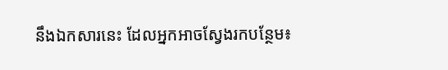នឹងឯកសារនេះ ដែលអ្នកអាចស្វែងរកបន្ថែម៖